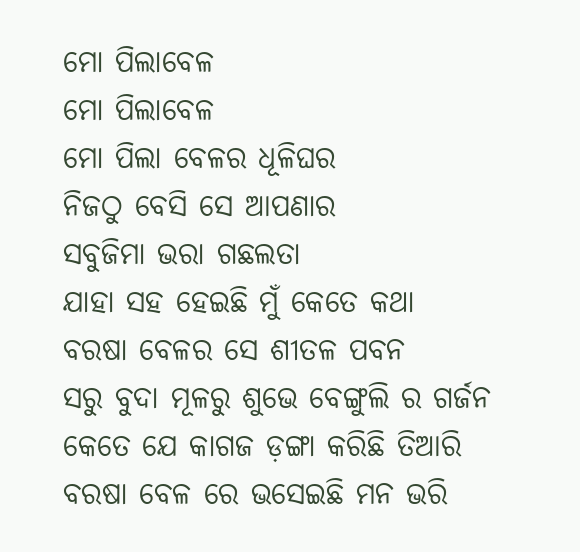ମୋ ପିଲାବେଳ
ମୋ ପିଲାବେଳ
ମୋ ପିଲା ବେଳର ଧୂଳିଘର
ନିଜଠୁ ବେସି ସେ ଆପଣାର
ସବୁଜିମା ଭରା ଗଛଲତା
ଯାହା ସହ ହେଇଛି ମୁଁ କେତେ କଥା
ବରଷା ବେଳର ସେ ଶୀତଳ ପବନ
ସରୁ ବୁଦା ମୂଳରୁ ଶୁଭେ ବେଙ୍ଗୁଲି ର ଗର୍ଜନ
କେତେ ଯେ କାଗଜ ଡ଼ଙ୍ଗା କରିଛି ତିଆରି
ବରଷା ବେଳ ରେ ଭସେଇଛି ମନ ଭରି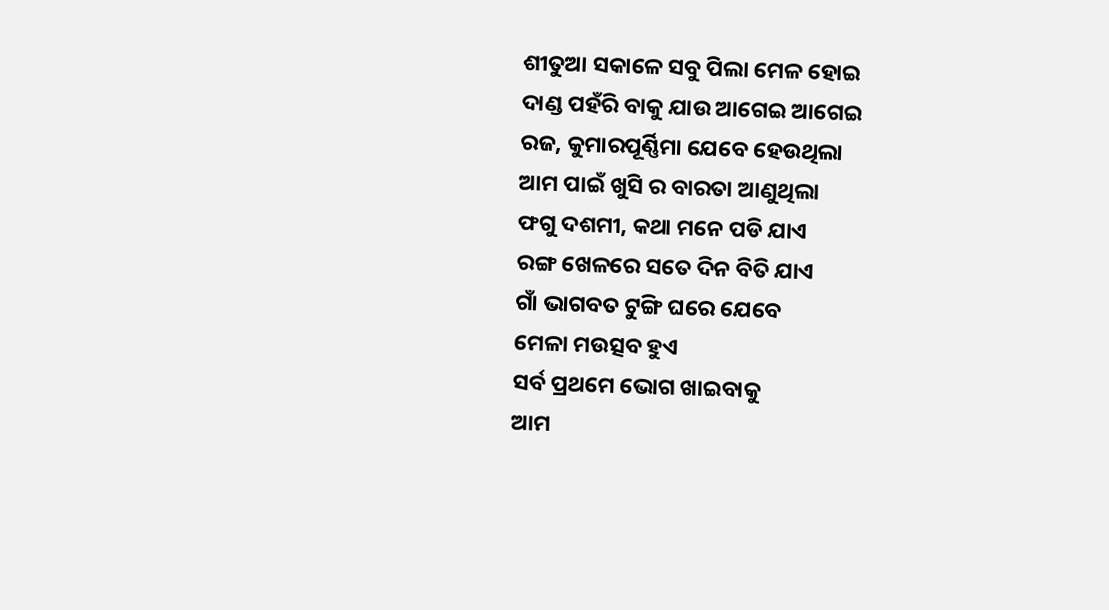ଶୀତୁଆ ସକାଳେ ସବୁ ପିଲା ମେଳ ହୋଇ
ଦାଣ୍ଡ ପହଁରି ବାକୁ ଯାଉ ଆଗେଇ ଆଗେଇ
ରଜ, କୁମାରପୂର୍ଣ୍ଣିମା ଯେବେ ହେଉଥିଲା
ଆମ ପାଇଁ ଖୁସି ର ବାରତା ଆଣୁଥିଲା
ଫଗୁ ଦଶମୀ, କଥା ମନେ ପଡି ଯାଏ
ରଙ୍ଗ ଖେଳରେ ସତେ ଦିନ ବିତି ଯାଏ
ଗାଁ ଭାଗବତ ଟୁଙ୍ଗି ଘରେ ଯେବେ
ମେଳା ମଉତ୍ସବ ହୁଏ
ସର୍ବ ପ୍ରଥମେ ଭୋଗ ଖାଇବାକୁ
ଆମ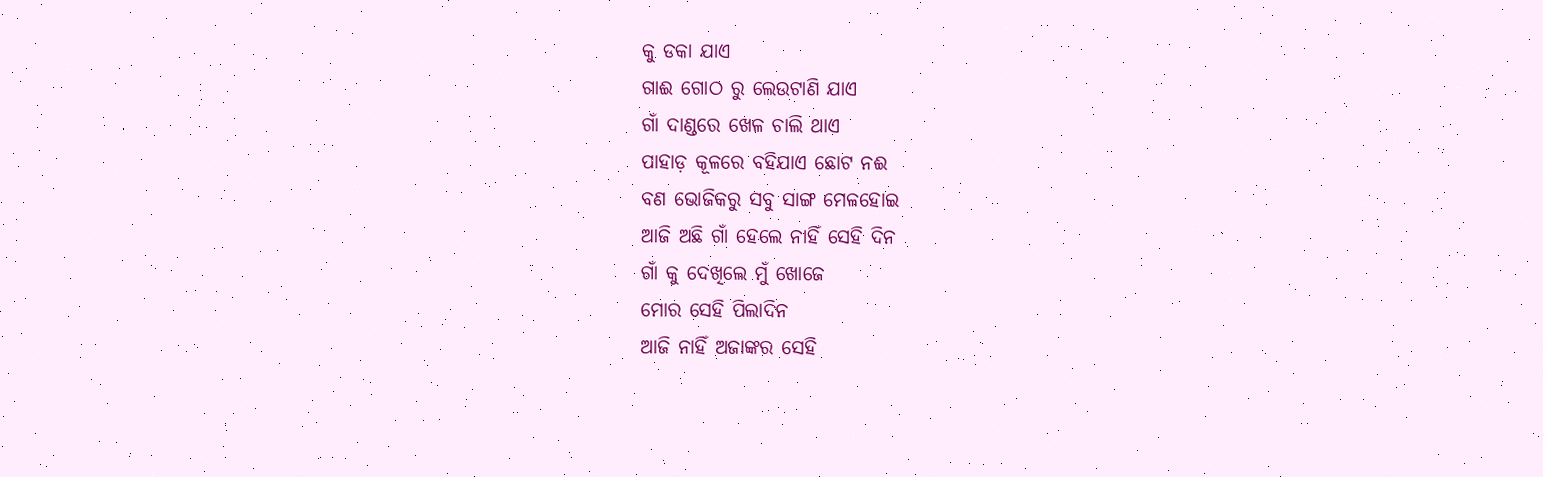କୁ ଡକା ଯାଏ
ଗାଈ ଗୋଠ ରୁ ଲେଉଟାଣି ଯାଏ
ଗାଁ ଦାଣ୍ଡରେ ଖେଳ ଚାଲି ଥାଏ
ପାହାଡ଼ କୂଳରେ ବହିଯାଏ ଛୋଟ ନଈ
ବଣ ଭୋଜିକରୁ ସବୁ ସାଙ୍ଗ ମେଳହୋଇ
ଆଜି ଅଛି ଗାଁ ହେଲେ ନାହିଁ ସେହି ଦିନ
ଗାଁ କୁ ଦେଖିଲେ ମୁଁ ଖୋଜେ
ମୋର ସେହି ପିଲାଦିନ
ଆଜି ନାହିଁ ଅଜାଙ୍କର ସେହି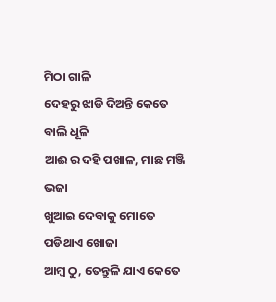ମିଠା ଗାଳି
ଦେହରୁ ଝାଡି ଦିଅନ୍ତି କେତେ ବାଲି ଧୂଳି
ଆଈ ର ଦହି ପଖାଳ, ମାଛ ମଞ୍ଜି ଭଜା
ଖୁଆଇ ଦେବାକୁ ମୋତେ ପଡିଥାଏ ଖୋଜା
ଆମ୍ବ ଠୁ, ତେନ୍ତୁଳି ଯାଏ କେତେ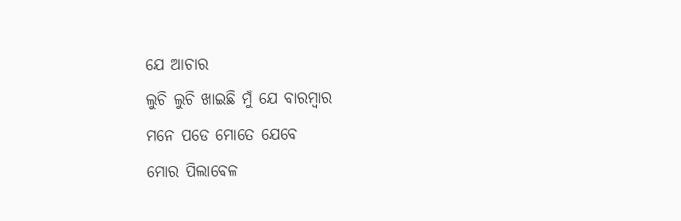ଯେ ଆଚାର
ଲୁଚି ଲୁଚି ଖାଇଛି ମୁଁ ଯେ ବାରମ୍ବାର
ମନେ ପଡେ ମୋତେ ଯେବେ
ମୋର ପିଲାବେଳ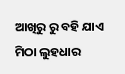ଆଖିରୁ ରୁ ବହି ଯାଏ ମିଠା ଲୁହଧାର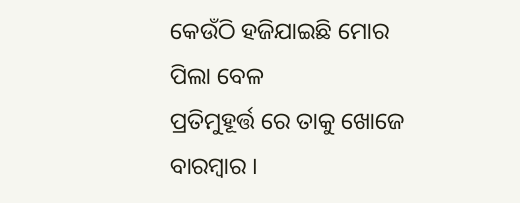କେଉଁଠି ହଜିଯାଇଛି ମୋର ପିଲା ବେଳ
ପ୍ରତିମୁହୂର୍ତ୍ତ ରେ ତାକୁ ଖୋଜେ ବାରମ୍ବାର ।